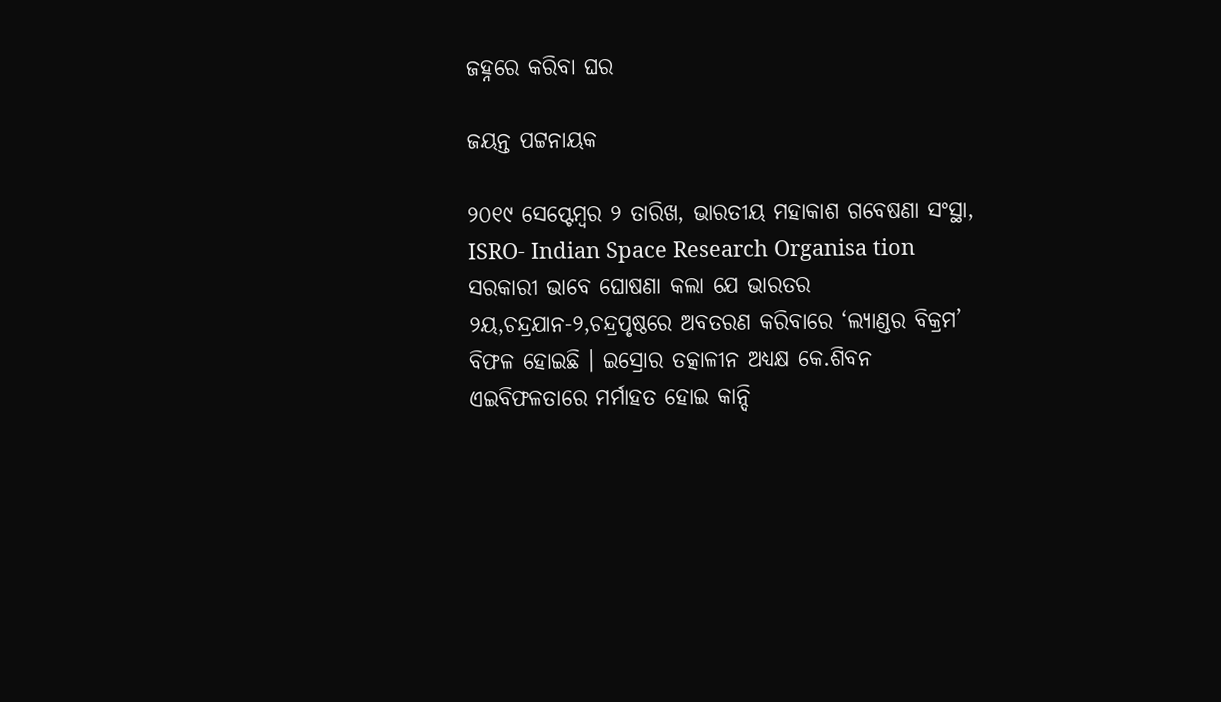ଜହ୍ନରେ କରିବା ଘର

ଜୟନ୍ତ ପଟ୍ଟନାୟକ

୨୦୧୯ ସେପ୍ଟେମ୍ବର ୨ ତାରିଖ, ଭାରତୀୟ ମହାକାଶ ଗବେଷଣା ସଂସ୍ଥା, ISRO- Indian Space Research Organisa tion ସରକାରୀ ଭାବେ ଘୋଷଣା କଲା ଯେ ଭାରତର ୨ୟ,ଚନ୍ଦ୍ରଯାନ-୨,ଚନ୍ଦ୍ରପୃଷ୍ଠରେ ଅବତରଣ କରିବାରେ ‘ଲ୍ୟାଣ୍ଡର ବିକ୍ରମ’ ବିଫଳ ହୋଇଛି । ଇସ୍ରୋର ତତ୍କାଳୀନ ଅଧ୍ୟକ୍ଷ କେ.ଶିବନ ଏଇବିଫଳତାରେ ମର୍ମାହତ ହୋଇ କାନ୍ଦି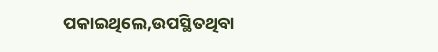ପକାଇଥିଲେ,ଉପସ୍ଥିତଥିବା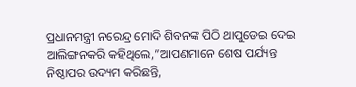ପ୍ରଧାନମନ୍ତ୍ରୀ ନରେନ୍ଦ୍ର ମୋଦି ଶିବନଙ୍କ ପିଠି ଥାପୁଡେଇ ଦେଇ ଆଲିଙ୍ଗନକରି କହିଥିଲେ,”ଆପଣମାନେ ଶେଷ ପର୍ଯ୍ୟନ୍ତ ନିଷ୍ଠାପର ଉଦ୍ୟମ କରିଛନ୍ତି,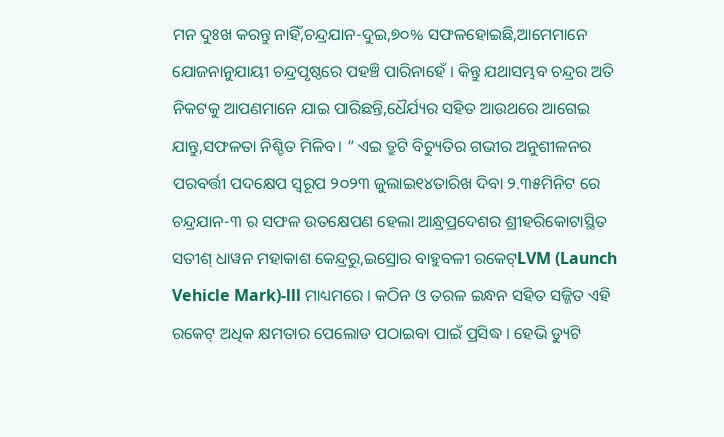ମନ ଦୁଃଖ କରନ୍ତୁ ନାହିଁ,ଚନ୍ଦ୍ରଯାନ-ଦୁଇ,୭୦% ସଫଳହୋଇଛି,ଆମେମାନେ ଯୋଜନାନୁଯାୟୀ ଚନ୍ଦ୍ରପୃଷ୍ଠରେ ପହଞ୍ଚି ପାରିନାହେଁ । କିନ୍ତୁ ଯଥାସମ୍ଭବ ଚନ୍ଦ୍ରର ଅତି ନିକଟକୁ ଆପଣମାନେ ଯାଇ ପାରିଛନ୍ତି,ଧୈର୍ଯ୍ୟର ସହିତ ଆଉଥରେ ଆଗେଇ ଯାନ୍ତୁ,ସଫଳତା ନିଶ୍ଚିତ ମିଳିବ। ” ଏଇ ତ୍ରୁଟି ବିଚ୍ୟୁତିର ଗଭୀର ଅନୁଶୀଳନର ପରବର୍ତ୍ତୀ ପଦକ୍ଷେପ ସ୍ବରୂପ ୨୦୨୩ ଜୁଲାଇ୧୪ତାରିଖ ଦିବା ୨.୩୫ମିନିଟ ରେ ଚନ୍ଦ୍ରଯାନ-୩ ର ସଫଳ ଉତକ୍ଷେପଣ ହେଲା ଆନ୍ଧ୍ରପ୍ରଦେଶର ଶ୍ରୀହରିକୋଟାସ୍ଥିତ ସତୀଶ୍ ଧାୱନ ମହାକାଶ କେନ୍ଦ୍ରରୁ,ଇସ୍ରୋର ବାହୁବଳୀ ରକେଟ୍LVM (Launch Vehicle Mark)-lll ମାଧ୍ୟମରେ । କଠିନ ଓ ତରଳ ଇନ୍ଧନ ସହିତ ସଜ୍ଜିତ ଏହି ରକେଟ୍ ଅଧିକ କ୍ଷମତାର ପେଲୋଡ ପଠାଇବା ପାଇଁ ପ୍ରସିଦ୍ଧ । ହେଭି ଡ୍ୟୁଟି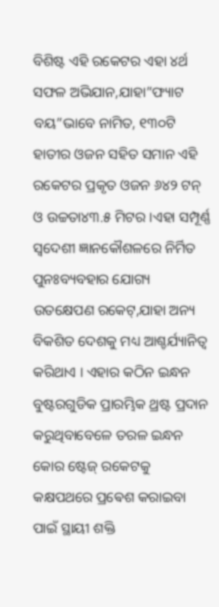ବିଶିଷ୍ଟ ଏହି ରକେଟର ଏହା ୪ର୍ଥ ସଫଳ ଅଭିଯାନ,ଯାହା”ଫ୍ୟାଟ ବୟ”ଭାବେ ନାମିତ, ୧୩୦ଟି ହାତୀର ଓଜନ ସହିତ ସମାନ ଏହି ରକେଟର ପ୍ରକୃତ ଓଜନ ୬୪୨ ଟନ୍ ଓ ଉଚ୍ଚତା୪୩.୫ ମିଟର।ଏହା ସମ୍ପୂର୍ଣ୍ଣ ସ୍ବଦେଶୀ ଜ୍ଞାନକୌଶଳରେ ନିର୍ମିତ ପୁନଃବ୍ୟବହାର ଯୋଗ୍ୟ ଉତକ୍ଷେପଣ ରକେଟ୍,ଯାହା ଅନ୍ୟ ବିକଶିତ ଦେଶକୁ ମଧ୍ୟ ଆଶ୍ଚର୍ଯ୍ୟାନିତ୍ୱ କରିଥାଏ । ଏହାର କଠିନ ଇନ୍ଧନ ବୁଷ୍ଟରଗୁଡିକ ପ୍ରାରମ୍ଭିକ ଥ୍ରଷ୍ଟ ପ୍ରଦାନ କରୁଥିବାବେଳେ ତରଳ ଇନ୍ଧନ କୋର ଷ୍ଟେଜ୍ ରକେଟକୁ କକ୍ଷପଥରେ ପ୍ରଵେଶ କରାଇବା ପାଇଁ ସ୍ଥାୟୀ ଶକ୍ତି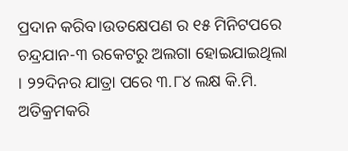ପ୍ରଦାନ କରିବ।ଉତକ୍ଷେପଣ ର ୧୫ ମିନିଟପରେ ଚନ୍ଦ୍ରଯାନ-୩ ରକେଟରୁ ଅଲଗା ହୋଇଯାଇଥିଲା । ୨୨ଦିନର ଯାତ୍ରା ପରେ ୩.୮୪ ଲକ୍ଷ କି.ମି. ଅତିକ୍ରମକରି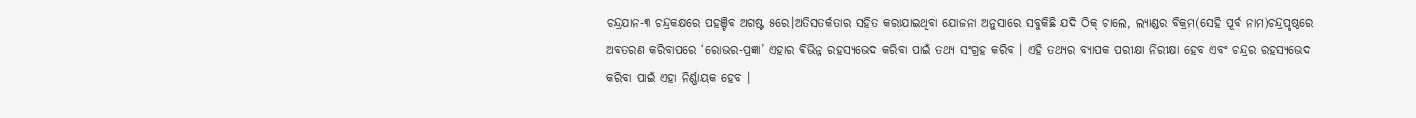ଚନ୍ଦ୍ରଯାନ-୩ ଚନ୍ଦ୍ରକକ୍ଷରେ ପହଞ୍ଚିବ ଅଗଷ୍ଟ ୫ରେ।ଅତିସତର୍କତାର ସହିତ କରାଯାଇଥିବା ଯୋଜନା ଅନୁସାରେ ସବୁକିଛି ଯଦି ଠିକ୍ ଚାଲେ, ଲ୍ୟାଣ୍ଡର ବିକ୍ରମ(ସେହି ପୂର୍ବ ନାମ)ଚନ୍ଦ୍ରପୃଷ୍ଠରେ ଅବତରଣ କରିବାପରେ ‘ରୋଭର-ପ୍ରଜ୍ଞା’ ଏହାର ଵିଭିନ୍ନ ରହସ୍ୟଭେଦ କରିବା ପାଇଁ ତଥ୍ୟ ସଂଗ୍ରହ କରିବ । ଏହି ତଥ୍ୟର ବ୍ୟାପକ ପରୀକ୍ଷା ନିରୀକ୍ଷା ହେବ ଏବଂ ଚନ୍ଦ୍ରର ରହସ୍ୟଭେଦ କରିବା ପାଇଁ ଏହା ନିର୍ଣ୍ଣାୟକ ହେବ ।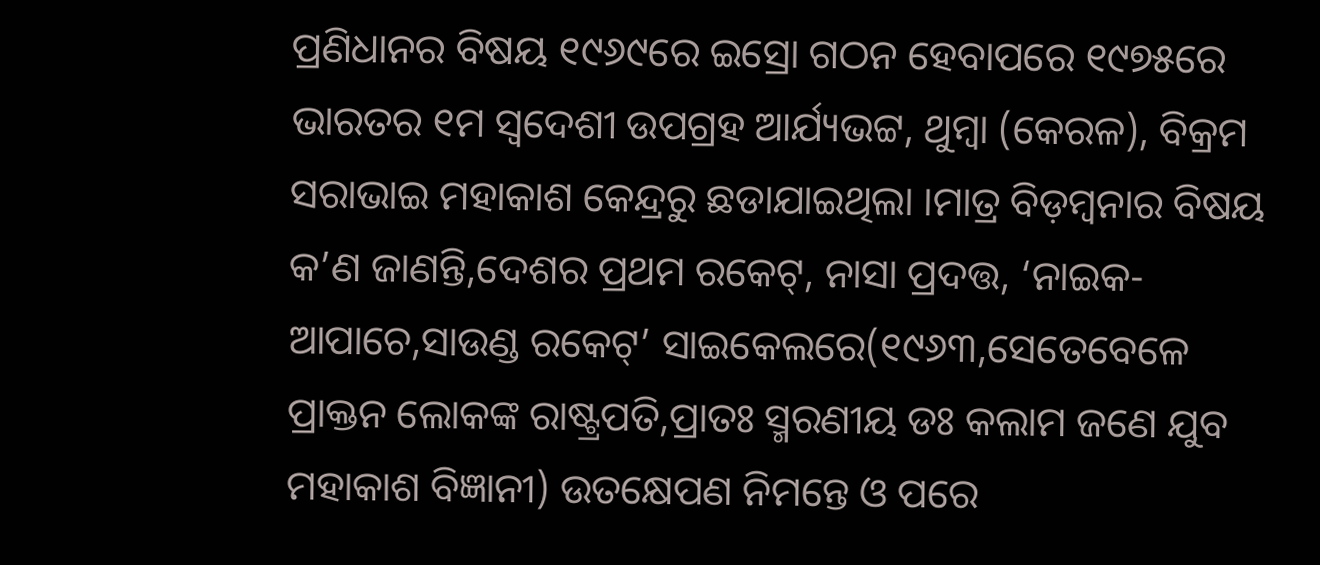ପ୍ରଣିଧାନର ବିଷୟ ୧୯୬୯ରେ ଇସ୍ରୋ ଗଠନ ହେବାପରେ ୧୯୭୫ରେ ଭାରତର ୧ମ ସ୍ବଦେଶୀ ଉପଗ୍ରହ ଆର୍ଯ୍ୟଭଟ୍ଟ, ଥୁମ୍ବା (କେରଳ), ବିକ୍ରମ ସରାଭାଇ ମହାକାଶ କେନ୍ଦ୍ରରୁ ଛଡାଯାଇଥିଲା ।ମାତ୍ର ବିଡ଼ମ୍ବନାର ବିଷୟ କ’ଣ ଜାଣନ୍ତି,ଦେଶର ପ୍ରଥମ ରକେଟ୍, ନାସା ପ୍ରଦତ୍ତ, ‘ନାଇକ-ଆପାଚେ,ସାଉଣ୍ଡ ରକେଟ୍’ ସାଇକେଲରେ(୧୯୬୩,ସେତେବେଳେ ପ୍ରାକ୍ତନ ଲୋକଙ୍କ ରାଷ୍ଟ୍ରପତି,ପ୍ରାତଃ ସ୍ମରଣୀୟ ଡଃ କଲାମ ଜଣେ ଯୁବ ମହାକାଶ ବିଜ୍ଞାନୀ) ଉତକ୍ଷେପଣ ନିମନ୍ତେ ଓ ପରେ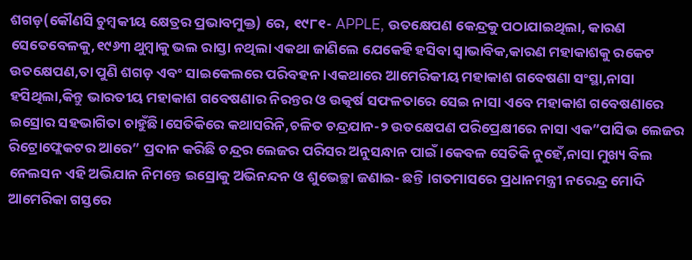ଶଗଡ଼(କୌଣସି ଚୁମ୍ବକୀୟ କ୍ଷେତ୍ରର ପ୍ରଭାବମୁକ୍ତ) ରେ, ୧୯୮୧- APPLE, ଉତକ୍ଷେପଣ କେନ୍ଦ୍ରକୁ ପଠାଯାଇଥିଲା, କାରଣ ସେତେବେଳକୁ,୧୯୬୩ ଥୁମ୍ବାକୁ ଭଲ ରାସ୍ତା ନଥିଲା ଏକଥା ଜାଣିଲେ ଯେକେହି ହସିବା ସ୍ବାଭାବିକ,କାରଣ ମହାକାଶକୁ ରକେଟ ଉତକ୍ଷେପଣ,ତା ପୁଣି ଶଗଡ଼ ଏବଂ ସାଇକେଲରେ ପରିବହନ ।ଏକଥାରେ ଆମେରିକୀୟ ମହାକାଶ ଗବେଷଣା ସଂସ୍ଥା,ନାସା ହସିଥିଲା,କିନ୍ତୁ ଭାରତୀୟ ମହାକାଶ ଗବେଷଣାର ନିରନ୍ତର ଓ ଉତ୍କର୍ଷ ସଫଳତାରେ ସେଇ ନାସା ଏବେ ମହାକାଶ ଗବେଷଣାରେ ଇସ୍ରୋର ସହଭାଗିତା ଚାହୁଁଛି।ସେତିକିରେ କଥାସରିନି,ଚଳିତ ଚନ୍ଦ୍ରଯାନ-୨ ଉତକ୍ଷେପଣ ପରିପ୍ରେକ୍ଷୀରେ ନାସା ଏକ”ପାସିଭ ଲେଜର ରିଟ୍ରୋଫ୍ଲେକଟର ଆରେ” ପ୍ରଦାନ କରିଛି ଚନ୍ଦ୍ରର ଲେଜର ପରିସର ଅନୁସନ୍ଧାନ ପାଇଁ ‌।କେବଳ ସେତିକି ନୁହେଁ,ନାସା ମୁଖ୍ୟ ବିଲ ନେଲସନ ଏହି ଅଭିଯାନ ନିମନ୍ତେ ଇସ୍ରୋକୁ ଅଭିନନ୍ଦନ ଓ ଶୁଭେଚ୍ଛା ଜଣାଇ- ଛନ୍ତି ।ଗତମାସରେ ପ୍ରଧାନମନ୍ତ୍ରୀ ନରେନ୍ଦ୍ର ମୋଦି ଆମେରିକା ଗସ୍ତରେ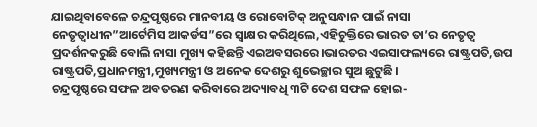ଯାଇଥିବାବେଳେ ଚନ୍ଦ୍ରପୃଷ୍ଠରେ ମାନବୀୟ ଓ ରୋବୋଟିକ୍ ଅନୁସନ୍ଧାନ ପାଇଁ ନାସା ନେତୃତ୍ଵାଧୀନ”ଆର୍ଟେମିସ ଆକର୍ଡସ”ରେ ସ୍ବାକ୍ଷର କରିଥିଲେ,ଏହିଚୁକ୍ତିରେ ଭାରତ ତା’ର ନେତୃତ୍ୱ ପ୍ରଦର୍ଶନକରୁଛି ବୋଲି ନାସା ମୁଖ୍ୟ କହିଛନ୍ତି ଏଇଅବସରରେ।ଭାରତର ଏଇସାଫଲ୍ୟରେ ରାଷ୍ଟ୍ରପତି,ଉପ ରାଷ୍ଟ୍ରପତି,ପ୍ରଧାନମନ୍ତ୍ରୀ,ମୁଖ୍ୟମନ୍ତ୍ରୀ ଓ ଅନେକ ଦେଶରୁ ଶୁଭେଚ୍ଛାର ସୁଅ ଛୁଟୁଛି ।
ଚନ୍ଦ୍ରପୃଷ୍ଠରେ ସଫଳ ଅବତରଣ କରିବାରେ ଅଦ୍ୟାବଧି ୩ଟି ଦେଶ ସଫଳ ହୋଇ-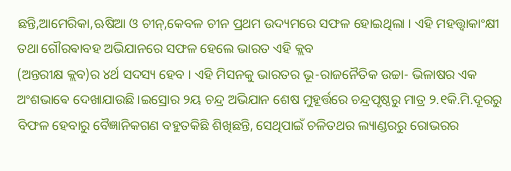ଛନ୍ତି,ଆମେରିକା,ଋଷିଆ ଓ ଚୀନ୍,କେବଳ ଚୀନ ପ୍ରଥମ ଉଦ୍ୟମରେ ସଫଳ ହୋଇଥିଲା । ଏହି ମହତ୍ତ୍ଵାକାଂକ୍ଷୀ ତଥା ଗୌରଵାବହ ଅଭିଯାନରେ ସଫଳ ହେଲେ ଭାରତ ଏହି କ୍ଲବ
(ଅନ୍ତରୀକ୍ଷ କ୍ଲବ)ର ୪ର୍ଥ ସଦସ୍ୟ ହେବ । ଏହି ମିସନକୁ ଭାରତର ଭୂ-ରାଜନୈତିକ ଉଚ୍ଚା- ଭିଳାଷର ଏକ ଅଂଶଭାଵେ ଦେଖାଯାଉଛି।ଇସ୍ରୋର ୨ୟ ଚନ୍ଦ୍ର ଅଭିଯାନ ଶେଷ ମୁହୂର୍ତ୍ତରେ ଚନ୍ଦ୍ରପୃଷ୍ଠରୁ ମାତ୍ର ୨.୧କି.ମି.ଦୂରରୁ ବିଫଳ ହେବାରୁ ବୈଜ୍ଞାନିକଗଣ ବହୁତକିଛି ଶିଖିଛନ୍ତି, ସେଥିପାଇଁ ଚଳିତଥର ଲ୍ୟାଣ୍ଡରରୁ ରୋଭରର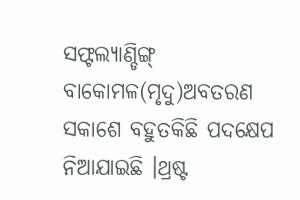ସଫ୍ଟଲ୍ୟାଣ୍ଡିଙ୍ଗ୍ ବାକୋମଳ(ମୃଦୁ)ଅବତରଣ ସକାଶେ ବହୁତକିଛି ପଦକ୍ଷେପ ନିଆଯାଇଛି ।ଥ୍ରଷ୍ଟ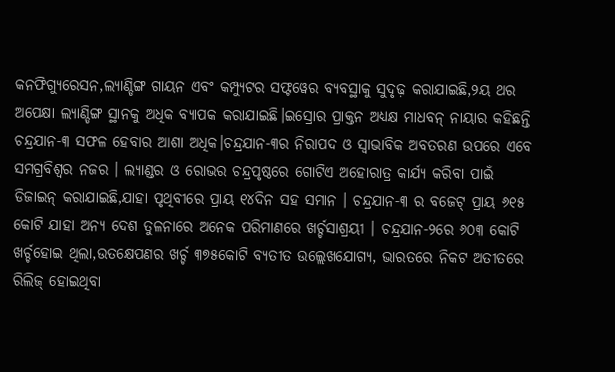କନଫିଗ୍ୟୁରେସନ,ଲ୍ୟାଣ୍ଡିଙ୍ଗ ଗାୟନ ଏବଂ କମ୍ପ୍ୟୁଟର ସଫ୍ଟୱେର ବ୍ୟବସ୍ଥାକୁ ସୁଦୃଢ଼ କରାଯାଇଛି,୨ୟ ଥର ଅପେକ୍ଷା ଲ୍ୟାଣ୍ଡିଙ୍ଗ ସ୍ଥାନକୁ ଅଧିକ ବ୍ୟାପକ କରାଯାଇଛି।ଇସ୍ରୋର ପ୍ରାକ୍ତନ ଅଧ୍ୟକ୍ଷ ମାଧବନ୍ ନାୟାର କହିଛନ୍ତି ଚନ୍ଦ୍ରଯାନ-୩ ସଫଳ ହେବାର ଆଶା ଅଧିକ।ଚନ୍ଦ୍ରଯାନ-୩ର ନିରାପଦ ଓ ସ୍ବାଭାବିକ ଅବତରଣ ଉପରେ ଏବେ ସମଗ୍ରବିଶ୍ୱର ନଜର । ଲ୍ୟାଣ୍ଡର ଓ ରୋଭର ଚନ୍ଦ୍ରପୃଷ୍ଠରେ ଗୋଟିଏ ଅହୋରାତ୍ର କାର୍ଯ୍ୟ କରିବା ପାଇଁ ଡିଜାଇନ୍ କରାଯାଇଛି,ଯାହା ପୃଥିବୀରେ ପ୍ରାୟ ୧୪ଦିନ ସହ ସମାନ । ଚନ୍ଦ୍ରଯାନ-୩ ର ବଜେଟ୍ ପ୍ରାୟ ୬୧୫ କୋଟି ଯାହା ଅନ୍ୟ ଦେଶ ତୁଳନାରେ ଅନେକ ପରିମାଣରେ ଖର୍ଚ୍ଚସାଶ୍ରୟୀ । ଚନ୍ଦ୍ରଯାନ-୨ରେ ୬୦୩ କୋଟି ଖର୍ଚ୍ଚହୋଇ ଥିଲା,ଉତକ୍ଷେପଣର ଖର୍ଚ୍ଚ ୩୭୫କୋଟି ବ୍ୟତୀତ ଉଲ୍ଲେଖଯୋଗ୍ୟ, ଭାରତରେ ନିକଟ ଅତୀତରେ ରିଲିଜ୍ ହୋଇଥିବା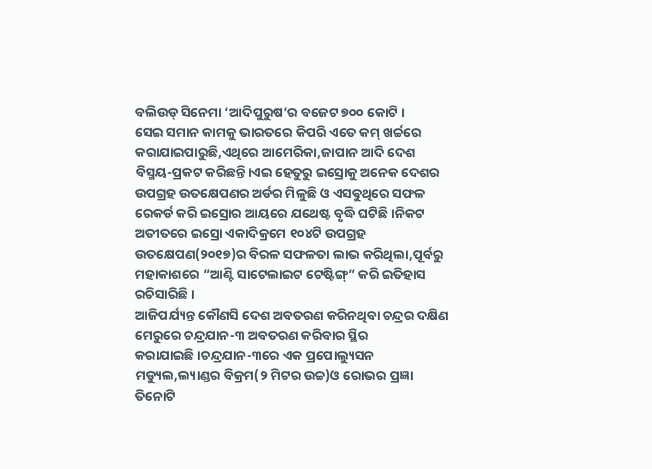ବଲିଉଡ୍ ସିନେମା ‘ଆଦିପୁରୁଷ’ର ବଜେଟ ୭୦୦ କୋଟି ।
ସେଇ ସମାନ କାମକୁ ଭାରତରେ କିପରି ଏତେ କମ୍ ଖର୍ଚ୍ଚରେ କରାଯାଇପାରୁଛି,ଏଥିରେ ଆମେରିକା,ଜାପାନ ଆଦି ଦେଶ ବିସ୍ମୟ-ପ୍ରକଟ କରିଛନ୍ତି।ଏଇ ହେତୁରୁ ଇସ୍ରୋକୁ ଅନେକ ଦେଶର ଉପଗ୍ରହ ଉତକ୍ଷେପଣର ଅର୍ଡର ମିଳୁଛି ଓ ଏସଵୁଥିରେ ସଫଳ ରେକର୍ଡ କରି ଇସ୍ରୋର ଆୟରେ ଯଥେଷ୍ଟ ବୃଦ୍ଧି ଘଟିଛି ।ନିକଟ ଅତୀତରେ ଇସ୍ରୋ ଏକାଦିକ୍ରମେ ୧୦୪ଟି ଉପଗ୍ରହ ଉତକ୍ଷେପଣ(୨୦୧୭)ର ବିରଳ ସଫଳତା ଲାଭ କରିଥିଲା,ପୂର୍ବରୁ ମହାକାଶରେ “ଆଣ୍ଟି ସାଟେଲାଇଟ ଟେଷ୍ଟିଙ୍ଗ୍” କରି ଇତିହାସ ରଚିସାରିଛି ।
ଆଜିପର୍ଯ୍ୟନ୍ତ କୌଣସି ଦେଶ ଅବତରଣ କରିନଥିବା ଚନ୍ଦ୍ରର ଦକ୍ଷିଣ ମେରୁରେ ଚନ୍ଦ୍ରଯାନ-୩ ଅବତରଣ କରିବାର ସ୍ଥିର କରାଯାଇଛି।ଚନ୍ଦ୍ରଯାନ-୩ରେ ଏକ ପ୍ରପୋଲ୍ୟୁସନ ମଡ୍ୟୁଲ,ଲ୍ୟାଣ୍ଡର ବିକ୍ରମ(୨ ମିଟର ଉଚ୍ଚ)ଓ ରୋଭର ପ୍ରଜ୍ଞା ତିନୋଟି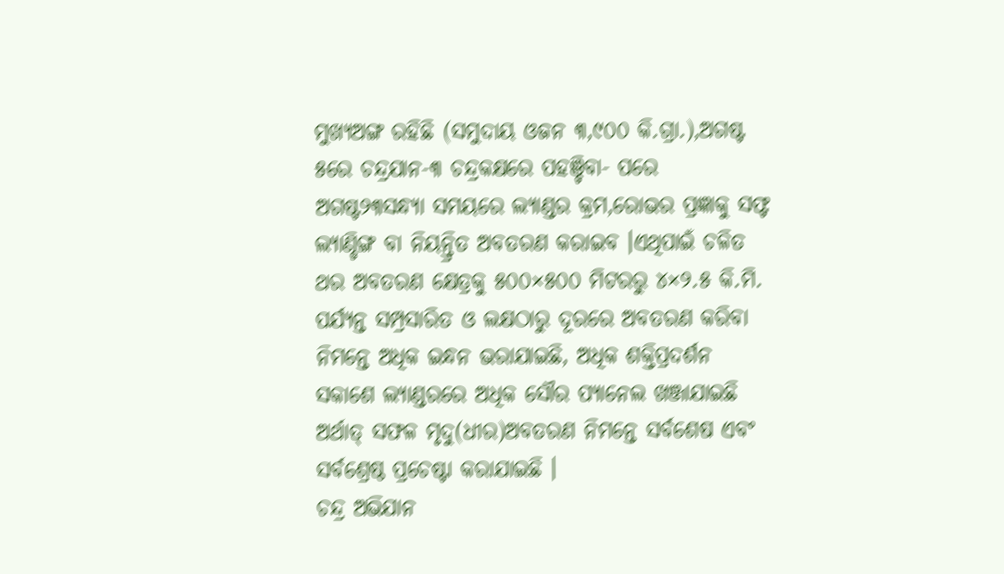ମୁଖ୍ୟଅଙ୍ଗ ରହିଛି (ସମୁଦାୟ ଓଜନ ୩,୯୦୦ କି.ଗ୍ରା.),ଅଗଷ୍ଟ ୫ରେ ଚନ୍ଦ୍ରଯାନ-୩ ଚନ୍ଦ୍ରକକ୍ଷରେ ପହଞ୍ଚିବା- ପରେ ଅଗଷ୍ଟ୨୩ସନ୍ଧ୍ୟା ସମୟରେ ଲ୍ୟାଣ୍ଡର କ୍ରମ,ରୋଭର ପ୍ରଜ୍ଞାକୁ ସଫ୍ଟ ଲ୍ୟାଣ୍ଡିଙ୍ଗ ବା ନିୟନ୍ତ୍ରିତ ଅବତରଣ କରାଇବ ।ଏଥିପାଇଁ ଚଳିତ ଥର ଅବତରଣ କ୍ଷେତ୍ରକୁ ୫୦୦×୫୦୦ ମିଟରରୁ ୪×୨.୫ କି.ମି. ପର୍ଯ୍ୟନ୍ତ ସମ୍ପ୍ରସାରିତ ଓ ଲକ୍ଷଠାରୁ ଦୂରରେ ଅବତରଣ କରିବା ନିମନ୍ତେ ଅଧିକ ଇନ୍ଧନ ଭରାଯାଇଛି, ଅଧିକ ଶକ୍ତିପ୍ରଦର୍ଶନ ସକାଶେ ଲ୍ୟାଣ୍ଡରରେ ଅଧିକ ସୌର ପ୍ୟାନେଲ ଖଞ୍ଜାଯାଇଛି ଅର୍ଥାତ୍ ସଫଳ ମୃଦୁ(ଧୀର)ଅବତରଣ ନିମନ୍ତେ ସର୍ବଶେଷ ଏବଂ ସର୍ବଶ୍ରେଷ୍ଠ ପ୍ରଚେଷ୍ଟା କରାଯାଇଛି ।
ଚନ୍ଦ୍ର ଅଭିଯାନ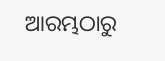ଆରମ୍ଭଠାରୁ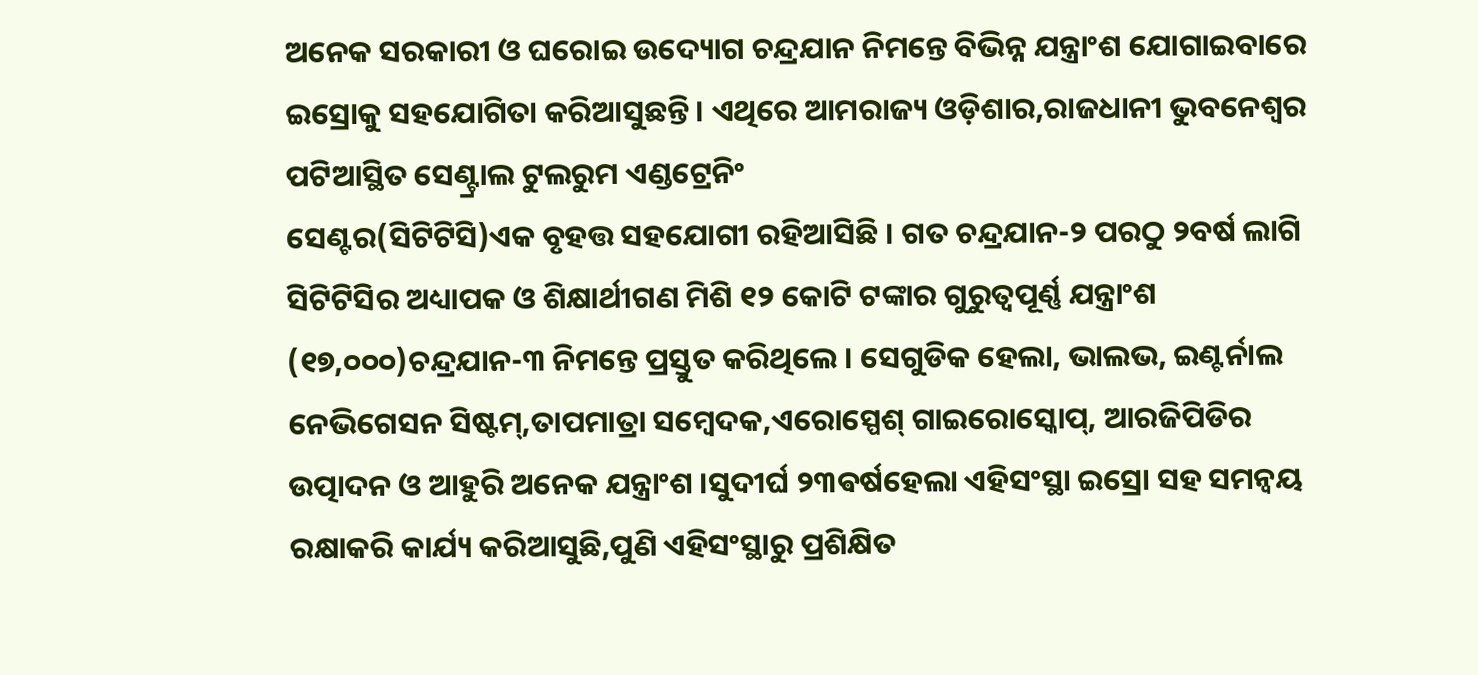ଅନେକ ସରକାରୀ ଓ ଘରୋଇ ଉଦ୍ୟୋଗ ଚନ୍ଦ୍ରଯାନ ନିମନ୍ତେ ବିଭିନ୍ନ ଯନ୍ତ୍ରାଂଶ ଯୋଗାଇବାରେ ଇସ୍ରୋକୁ ସହଯୋଗିତା କରିଆସୁଛନ୍ତି । ଏଥିରେ ଆମରାଜ୍ୟ ଓଡ଼ିଶାର,ରାଜଧାନୀ ଭୁବନେଶ୍ଵର ପଟିଆସ୍ଥିତ ସେଣ୍ଟ୍ରାଲ ଟୁଲରୁମ ଏଣ୍ଡଟ୍ରେନିଂ
ସେଣ୍ଟର(ସିଟିଟିସି)ଏକ ବୃହତ୍ତ ସହଯୋଗୀ ରହିଆସିଛି । ଗତ ଚନ୍ଦ୍ରଯାନ-୨ ପରଠୁ ୨ବର୍ଷ ଲାଗି ସିଟିଟିସିର ଅଧ୍ୟାପକ ଓ ଶିକ୍ଷାର୍ଥୀଗଣ ମିଶି ୧୨ କୋଟି ଟଙ୍କାର ଗୁରୁତ୍ୱପୂର୍ଣ୍ଣ ଯନ୍ତ୍ରାଂଶ (୧୭,୦୦୦)ଚନ୍ଦ୍ରଯାନ-୩ ନିମନ୍ତେ ପ୍ରସ୍ତୁତ କରିଥିଲେ । ସେଗୁଡିକ ହେଲା, ଭାଲଭ, ଇଣ୍ଟର୍ନାଲ ନେଭିଗେସନ ସିଷ୍ଟମ୍,ତାପମାତ୍ରା ସମ୍ବେଦକ,ଏରୋସ୍ପେଶ୍ ଗାଇରୋସ୍କୋପ୍, ଆରଜିପିଡିର ଉତ୍ପାଦନ ଓ ଆହୁରି ଅନେକ ଯନ୍ତ୍ରାଂଶ ।ସୁଦୀର୍ଘ ୨୩ଵର୍ଷହେଲା ଏହିସଂସ୍ଥା ଇସ୍ରୋ ସହ ସମନ୍ୱୟ ରକ୍ଷାକରି କାର୍ଯ୍ୟ କରିଆସୁଛି,ପୁଣି ଏହିସଂସ୍ଥାରୁ ପ୍ରଶିକ୍ଷିତ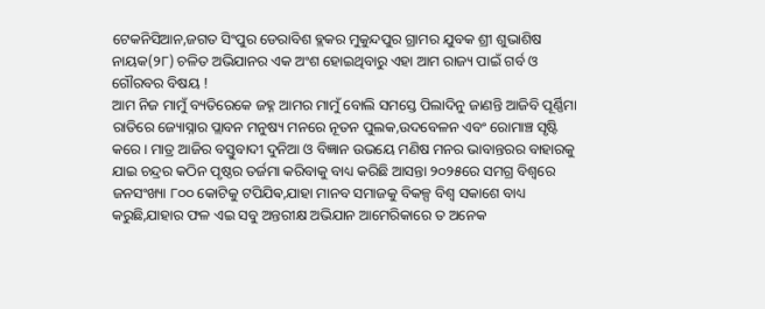ଟେକନିସିଆନ,ଜଗତ ସିଂପୁର ଡେରାବିଶ ବ୍ଲକର ମୁକୁନ୍ଦପୁର ଗ୍ରାମର ଯୁବକ ଶ୍ରୀ ଶୁଭାଶିଷ ନାୟକ(୨୮) ଚଳିତ ଅଭିଯାନର ଏକ ଅଂଶ ହୋଇଥିବାରୁ ଏହା ଆମ ରାଜ୍ୟ ପାଇଁ ଗର୍ବ ଓ ଗୌରବର ବିଷୟ !
ଆମ ନିଜ ମାମୁଁ ବ୍ୟତିରେକେ ଜହ୍ନ ଆମର ମାମୁଁ ବୋଲି ସମସ୍ତେ ପିଲାଦିନୁ ଜାଣନ୍ତି ଆଜିବି ପୂର୍ଣ୍ଣିମା ରାତିରେ ଜ୍ୟୋସ୍ନାର ପ୍ଲାବନ ମନୁଷ୍ୟ ମନରେ ନୂତନ ପୁଲକ,ଉଦବେଳନ ଏବଂ ରୋମାଞ୍ଚ ସୃଷ୍ଟି କରେ । ମାତ୍ର ଆଜିର ବସ୍ତୁବାଦୀ ଦୁନିଆ ଓ ବିଜ୍ଞାନ ଉଭୟେ ମଣିଷ ମନର ଭାବାନ୍ତରର ବାହାରକୁ ଯାଇ ଚନ୍ଦ୍ରର କଠିନ ପୃଷ୍ଠର ତର୍ଜମା କରିବାକୁ ବାଧ୍ୟ କରିଛି ଆସନ୍ତା ୨୦୨୫ରେ ସମଗ୍ର ବିଶ୍ଵରେ ଜନସଂଖ୍ୟା ୮୦୦ କୋଟିକୁ ଟପିଯିଵ,ଯାହା ମାନବ ସମାଜକୁ ବିକଳ୍ପ ବିଶ୍ବ ସକାଶେ ବାଧ୍ୟ କରୁଛି,ଯାହାର ଫଳ ଏଇ ସବୁ ଅନ୍ତରୀକ୍ଷ ଅଭିଯାନ ଆମେରିକାରେ ତ ଅନେକ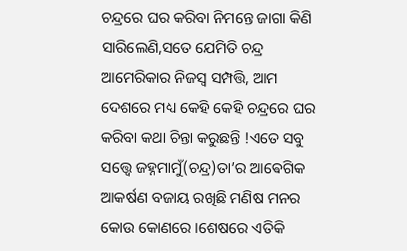ଚନ୍ଦ୍ରରେ ଘର କରିବା ନିମନ୍ତେ ଜାଗା କିଣି ସାରିଲେଣି,ସତେ ଯେମିତି ଚନ୍ଦ୍ର ଆମେରିକାର ନିଜସ୍ବ ସମ୍ପତ୍ତି, ଆମ ଦେଶରେ ମଧ୍ୟ କେହି କେହି ଚନ୍ଦ୍ରରେ ଘର କରିବା କଥା ଚିନ୍ତା କରୁଛନ୍ତି !ଏତେ ସବୁ ସତ୍ତ୍ୱେ ଜହ୍ନମାମୁଁ(ଚନ୍ଦ୍ର)ତା’ର ଆଵେଗିକ ଆକର୍ଷଣ ବଜାୟ ରଖିଛି ମଣିଷ ମନର କୋଉ କୋଣରେ ।ଶେଷରେ ଏତିକି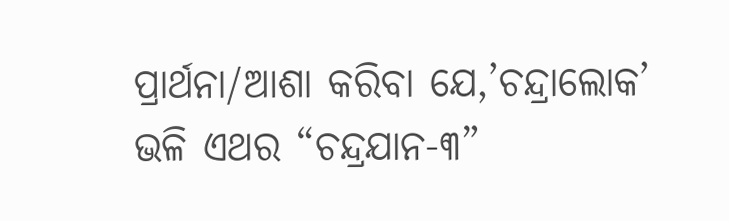ପ୍ରାର୍ଥନା/ଆଶା କରିବା ଯେ,’ଚନ୍ଦ୍ରାଲୋକ’ ଭଳି ଏଥର “ଚନ୍ଦ୍ରଯାନ-୩”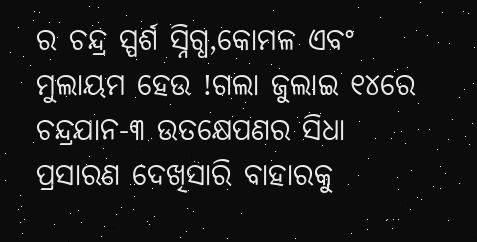ର ଚନ୍ଦ୍ର ସ୍ପର୍ଶ ସ୍ନିଗ୍ଧ,କୋମଳ ଏବଂ ମୁଲାୟମ ହେଉ !ଗଲା ଜୁଲାଇ ୧୪ରେ ଚନ୍ଦ୍ରଯାନ-୩ ଉତକ୍ଷେପଣର ସିଧା ପ୍ରସାରଣ ଦେଖିସାରି ବାହାରକୁ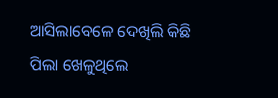ଆସିଲାବେଳେ ଦେଖିଲି କିଛି ପିଲା ଖେଳୁଥିଲେ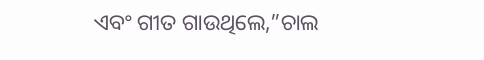ଏବଂ ଗୀତ ଗାଉଥିଲେ,”ଚାଲ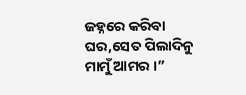ଜହ୍ନରେ କରିବା ଘର,ସେତ ପିଲାଦିନୁ ମାମୁଁ ଆମର ।”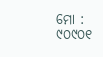ମୋ : ୯୦୯୦୧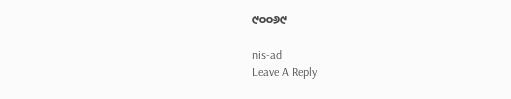୯୦୦୬୯

nis-ad
Leave A Reply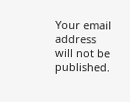Your email address will not be published.